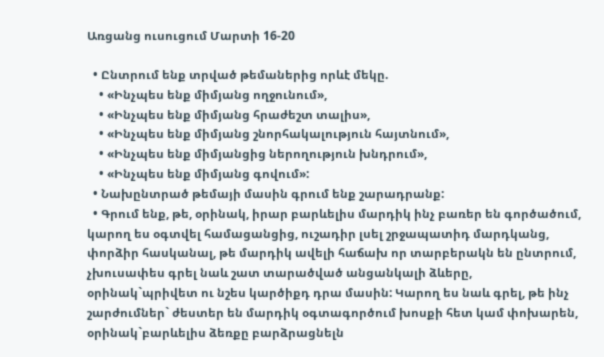Առցանց ուսուցում Մարտի 16-20

  • Ընտրում ենք տրված թեմաներից որևէ մեկը.
    • «Ինչպես ենք միմյանց ողջունում»,
    • «Ինչպես ենք միմյանց հրաժեշտ տալիս»,
    • «Ինչպես ենք միմյանց շնորհակալություն հայտնում»,
    • «Ինչպես ենք միմյանցից ներողություն խնդրում»,
    • «Ինչպես ենք միմյանց գովում»:
  • Նախընտրած թեմայի մասին գրում ենք շարադրանք:
  • Գրում ենք, թե, օրինակ, իրար բարևելիս մարդիկ ինչ բառեր են գործածում, կարող ես օգտվել համացանցից, ուշադիր լսել շրջապատիդ մարդկանց, փորձիր հասկանալ, թե մարդիկ ավելի հաճախ որ տարբերակն են ընտրում, չխուսափես գրել նաև շատ տարածված անցանկալի ձևերը, օրինակ`պրիվետ ու նշես կարծիքդ դրա մասին: Կարող ես նաև գրել, թե ինչ շարժումներ` ժեստեր են մարդիկ օգտագործում խոսքի հետ կամ փոխարեն, օրինակ`բարևելիս ձեռքը բարձրացնելն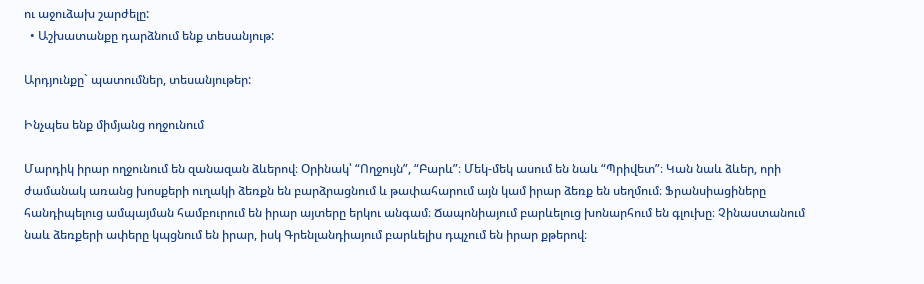ու աջուձախ շարժելը:
  • Աշխատանքը դարձնում ենք տեսանյութ:

Արդյունքը` պատումներ, տեսանյութեր:

Ինչպես ենք միմյանց ողջունում

Մարդիկ իրար ողջունում են զանազան ձևերով։ Օրինակ՝ “Ողջույն”, “Բարև”։ Մեկ-մեկ ասում են նաև “Պրիվետ”։ Կան նաև ձևեր, որի ժամանակ առանց խոսքերի ուղակի ձեռքն են բարձրացնում և թափահարում այն կամ իրար ձեռք են սեղմում։ Ֆրանսիացիները հանդիպելուց ամպայման համբուրում են իրար այտերը երկու անգամ։ Ճապոնիայում բարևելուց խոնարհում են գլուխը։ Չինաստանում նաև ձեռքերի ափերը կպցնում են իրար, իսկ Գրենլանդիայում բարևելիս դպչում են իրար քթերով։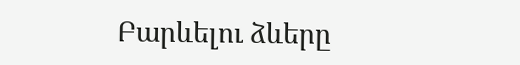Բարևելու ձևերը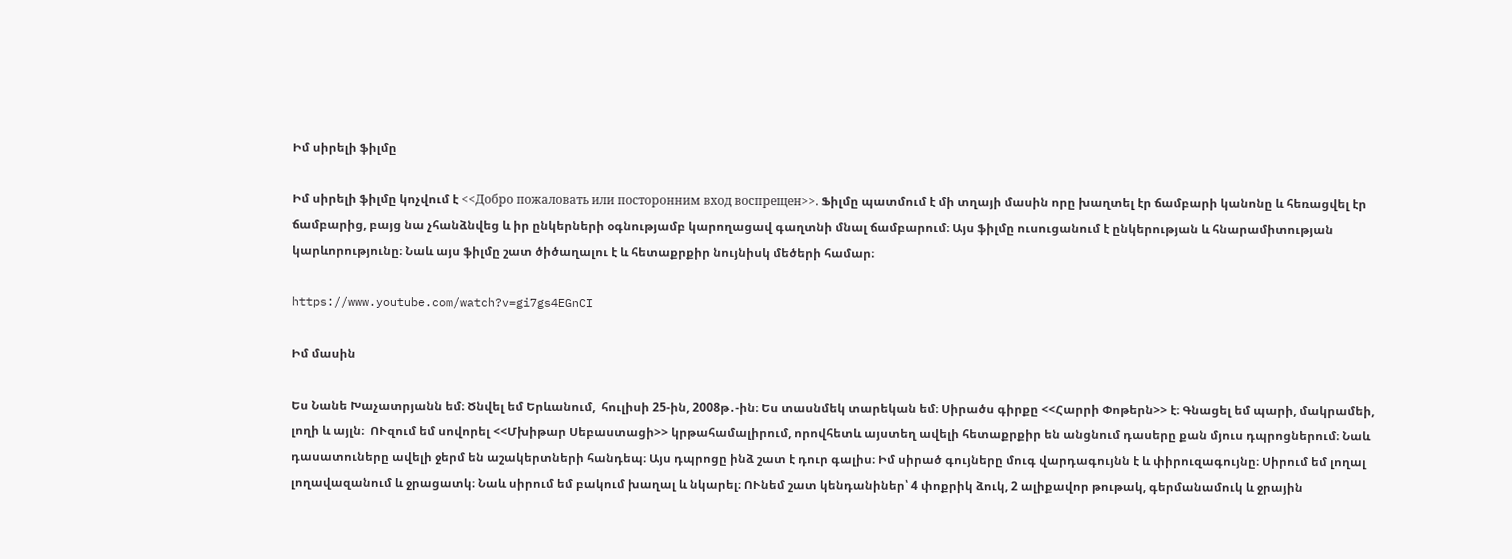Իմ սիրելի ֆիլմը

Իմ սիրելի ֆիլմը կոչվում է <<Добро пожаловать или посторонним вход воспрещен>>. Ֆիլմը պատմում է մի տղայի մասին որը խաղտել էր ճամբարի կանոնը և հեռացվել էր ճամբարից, բայց նա չհանձնվեց և իր ընկերների օգնությամբ կարողացավ գաղտնի մնալ ճամբարում։ Այս ֆիլմը ուսուցանում է ընկերության և հնարամիտության կարևորությունը։ Նաև այս ֆիլմը շատ ծիծաղալու է և հետաքրքիր նույնիսկ մեծերի համար։

https://www.youtube.com/watch?v=gi7gs4EGnCI

Իմ մասին

Ես Նանե Խաչատրյանն եմ։ Ծնվել եմ Երևանում,  հուլիսի 25-ին, 2008թ․-ին։ Ես տասնմեկ տարեկան եմ։ Սիրածս գիրքը <<Հարրի Փոթերն>> է։ Գնացել եմ պարի, մակրամեի, լողի և այլն։  ՈՒզում եմ սովորել <<Մխիթար Սեբաստացի>> կրթահամալիրում, որովհետև այստեղ ավելի հետաքրքիր են անցնում դասերը քան մյուս դպրոցներում։ Նաև դասատուները ավելի ջերմ են աշակերտների հանդեպ։ Այս դպրոցը ինձ շատ է դուր գալիս։ Իմ սիրած գույները մուգ վարդագույնն է և փիրուզագույնը։ Սիրում եմ լողալ լողավազանում և ջրացատկ։ Նաև սիրում եմ բակում խաղալ և նկարել։ ՈՒնեմ շատ կենդանիներ՝ 4 փոքրիկ ձուկ, 2 ալիքավոր թութակ, գերմանամուկ և ջրային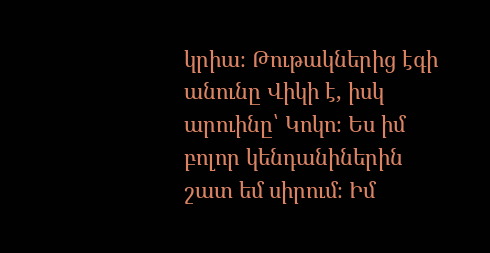կրիա։ Թութակներից էգի անունը Վիկի է, իսկ արուինը՝ Կոկո։ Ես իմ բոլոր կենդանիներին շատ եմ սիրում։ Իմ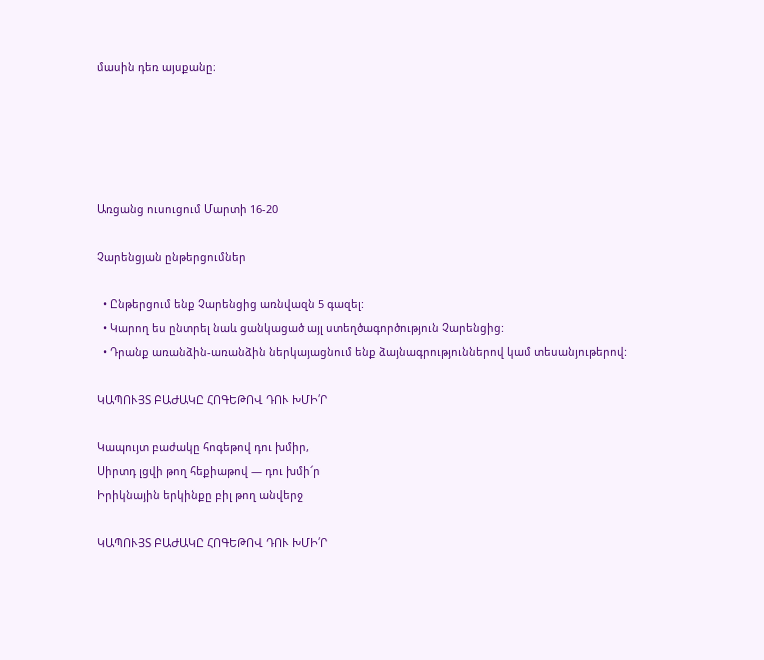մասին դեռ այսքանը։





Առցանց ուսուցում Մարտի 16-20

Չարենցյան ընթերցումներ

  • Ընթերցում ենք Չարենցից առնվազն 5 գազել:
  • Կարող ես ընտրել նաև ցանկացած այլ ստեղծագործություն Չարենցից:
  • Դրանք առանձին-առանձին ներկայացնում ենք ձայնագրություններով կամ տեսանյութերով:

ԿԱՊՈՒՅՏ ԲԱԺԱԿԸ ՀՈԳԵԹՈՎ ԴՈՒ ԽՄԻ՛Ր

Կապույտ բաժակը հոգեթով դու խմիր,
Սիրտդ լցվի թող հեքիաթով — դու խմի՜ր
Իրիկնային երկինքը բիլ թող անվերջ

ԿԱՊՈՒՅՏ ԲԱԺԱԿԸ ՀՈԳԵԹՈՎ ԴՈՒ ԽՄԻ՛Ր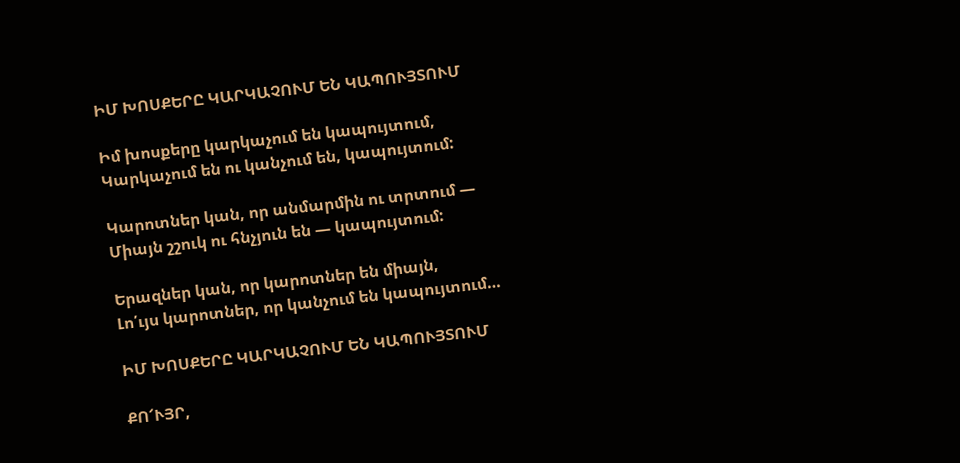ԻՄ ԽՈՍՔԵՐԸ ԿԱՐԿԱՉՈՒՄ ԵՆ ԿԱՊՈՒՅՏՈՒՄ

Իմ խոսքերը կարկաչում են կապույտում,
Կարկաչում են ու կանչում են, կապույտում:

Կարոտներ կան, որ անմարմին ու տրտում —
Միայն շշուկ ու հնչյուն են — կապույտում:

Երազներ կան, որ կարոտներ են միայն,
Լո՛ւյս կարոտներ, որ կանչում են կապույտում…

ԻՄ ԽՈՍՔԵՐԸ ԿԱՐԿԱՉՈՒՄ ԵՆ ԿԱՊՈՒՅՏՈՒՄ

ՔՈ՜ՒՅՐ,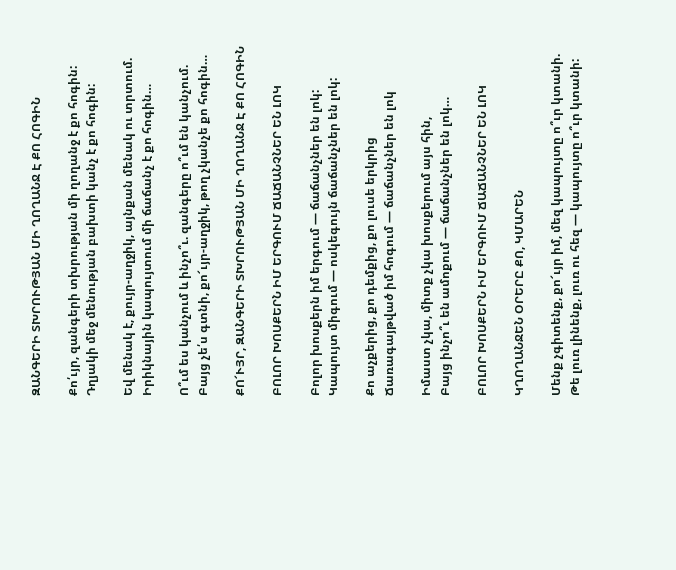ԶԱՆԳԵՐԻ ՏԽՐՈՒԹՅԱՆ ՄԻ ՂՈՂԱՆՋ Է ՔՈ ՀՈԳԻՆ

Քո՛ւյր, զանգերի տխրության մի ղողանջ է քո հոգին:
Դղյակի մեջ մենության բախտի կանչ է քո հոգին:

Եվ մենակ է, քույր-աղջիկ, այնքան մենակ ու տրտում.
Իրիկնային կապույտում մի ճաճանչ է քո հոգին…

Ո՞ւմ ես կանչում և ինչո՞ւ. զանգերը ո՞ւմ են կանչում.
Բայց չե՛ս գտնի, քո՜ւյր-աղջիկ, թող չկանչե քո հոգին…

ՔՈ՜ՒՅՐ, ԶԱՆԳԵՐԻ ՏԽՐՈՒԹՅԱՆ ՄԻ ՂՈՂԱՆՋ Է ՔՈ ՀՈԳԻՆ

ԲՈԼՈՐ ԽՈՍՔԵՐՆ ԻՄ ԵՐԳՈՒՄ ՃԱՃԱՆՉՆԵՐ ԵՆ ԼՈԿ

Բոլոր խոսքերն իմ երգում — ճաճանչներ են լոկ:
Կապույտ միգում — ոսկեգույն ճաճանչներ են լոկ:

Քո աչքերից, քո դեմքից, քո լուսե երկրից
Ճառագայթված իմ հոգում — ճաճանչներ են լոկ

Իմաստ չկա, միտք չկա խոսքերում այս հին,
Բայց ինչո՞ւ են ամոքում — ճաճանչներ են լոկ…

ԲՈԼՈՐ ԽՈՍՔԵՐՆ ԻՄ ԵՐԳՈՒՄ ՃԱՃԱՆՉՆԵՐ ԵՆ ԼՈԿ

ԿՂՈՂԱՆՋԵՆ ՕՐԵՐԸ ՔՈ, ԿՄԱՐԵՆ

Մենք չգիտենք, քո՜ւյր իմ, մեզ կապույտը ո՞ւր կտանի.
Թե լուռ լինենք, լուռ ու հեզ — կապույտը ո՞ւր կտանի: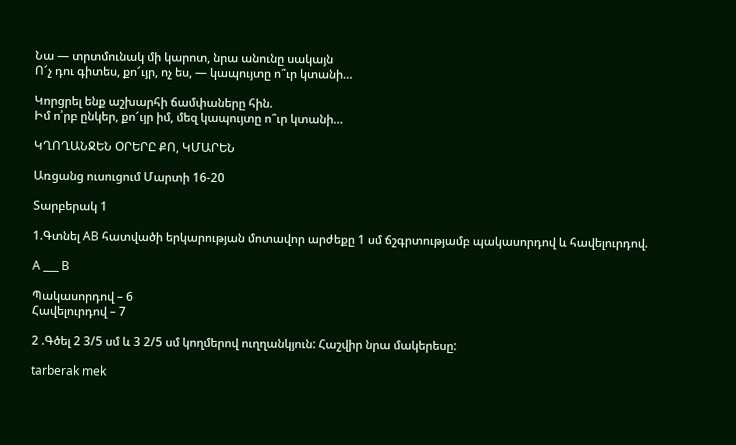Նա — տրտմունակ մի կարոտ, նրա անունը սակայն
Ո՜չ դու գիտես, քո՜ւյր, ոչ ես, — կապույտը ո՞ւր կտանի…

Կորցրել ենք աշխարհի ճամփաները հին.
Իմ ո՛րբ ընկեր, քո՜ւյր իմ, մեզ կապույտը ո՞ւր կտանի…

ԿՂՈՂԱՆՋԵՆ ՕՐԵՐԸ ՔՈ, ԿՄԱՐԵՆ

Առցանց ուսուցում Մարտի 16-20

Տարբերակ 1

1.Գտնել AB հատվածի երկարության մոտավոր արժեքը 1 սմ ճշգրտությամբ պակասորդով և հավելուրդով.

A ___ B

Պակասորդով – 6
Հավելուրդով – 7

2 .Գծել 2 3/5 սմ և 3 2/5 սմ կողմերով ուղղանկյուն: Հաշվիր նրա մակերեսը:

tarberak mek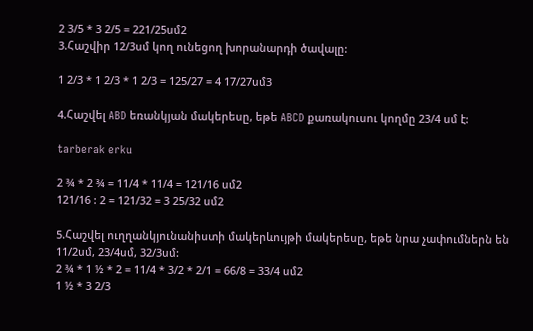2 3/5 * 3 2/5 = 221/25սմ2
3.Հաշվիր 12/3սմ կող ունեցող խորանարդի ծավալը:

1 2/3 * 1 2/3 * 1 2/3 = 125/27 = 4 17/27սմ3

4.Հաշվել ABD եռանկյան մակերեսը, եթե ABCD քառակուսու կողմը 23/4 սմ է:

tarberak erku

2 ¾ * 2 ¾ = 11/4 * 11/4 = 121/16 սմ2
121/16 : 2 = 121/32 = 3 25/32 սմ2

5.Հաշվել ուղղանկյունանիստի մակերևույթի մակերեսը, եթե նրա չափումներն են 11/2սմ, 23/4սմ, 32/3սմ:
2 ¾ * 1 ½ * 2 = 11/4 * 3/2 * 2/1 = 66/8 = 33/4 սմ2
1 ½ * 3 2/3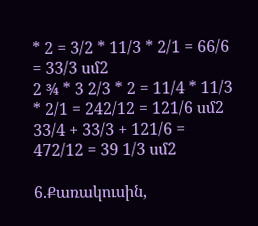* 2 = 3/2 * 11/3 * 2/1 = 66/6 = 33/3 սմ2
2 ¾ * 3 2/3 * 2 = 11/4 * 11/3 * 2/1 = 242/12 = 121/6 սմ2
33/4 + 33/3 + 121/6 = 472/12 = 39 1/3 սմ2

6.Քառակուսին,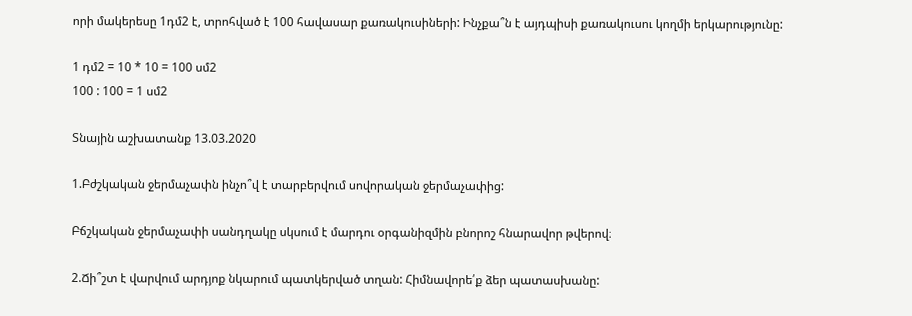որի մակերեսը 1դմ2 է, տրոհված է 100 հավասար քառակուսիների: Ինչքա՞ն է այդպիսի քառակուսու կողմի երկարությունը:

1 դմ2 = 10 * 10 = 100 սմ2
100 : 100 = 1 սմ2

Տնային աշխատանք 13.03.2020

1.Բժշկական ջերմաչափն ինչո՞վ է տարբերվում սովորական ջերմաչափից:

Բճշկական ջերմաչափի սանդղակը սկսում է մարդու օրգանիզմին բնորոշ հնարավոր թվերով։

2.Ճի՞շտ է վարվում արդյոք նկարում պատկերված տղան: Հիմնավորե՛ք ձեր պատասխանը: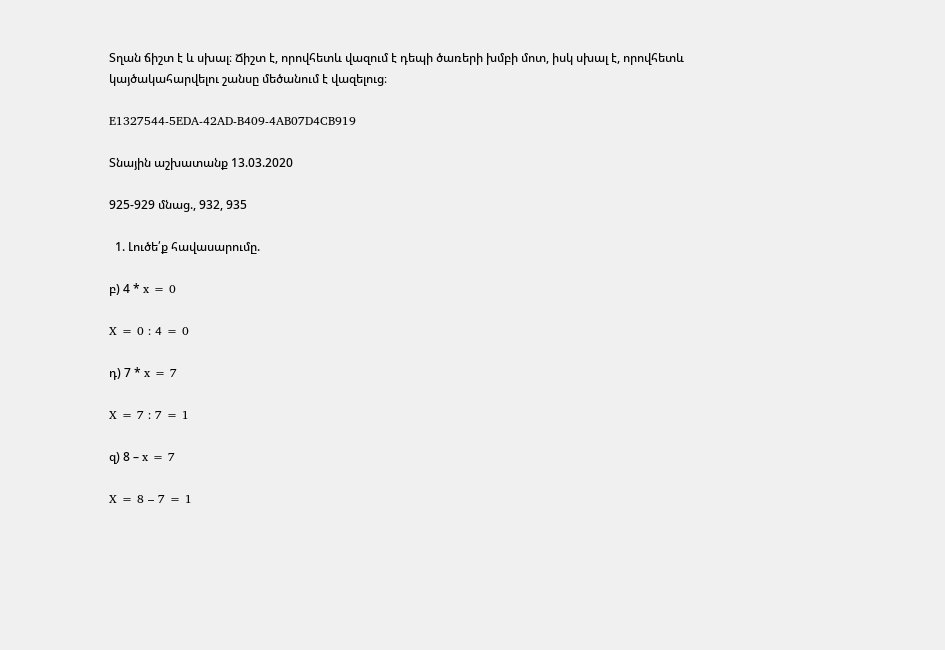Տղան ճիշտ է և սխալ։ Ճիշտ է, որովհետև վազում է դեպի ծառերի խմբի մոտ, իսկ սխալ է, որովհետև կայծակահարվելու շանսը մեծանում է վազելուց։

E1327544-5EDA-42AD-B409-4AB07D4CB919

Տնային աշխատանք 13.03.2020

925-929 մնաց., 932, 935

  1. Լուծե՛ք հավասարումը.

բ) 4 * x = 0

X = 0 : 4 = 0

դ) 7 * x = 7

X = 7 : 7 = 1

զ) 8 – x = 7

X = 8 – 7 = 1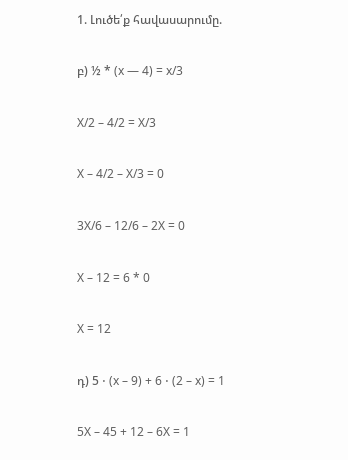1. Լուծե՛ք հավասարումը.

բ) ½ * (x — 4) = x/3

X/2 – 4/2 = X/3

X – 4/2 – X/3 = 0

3X/6 – 12/6 – 2X = 0

X – 12 = 6 * 0

X = 12

դ) 5 ⋅ (x – 9) + 6 ⋅ (2 – x) = 1

5X – 45 + 12 – 6X = 1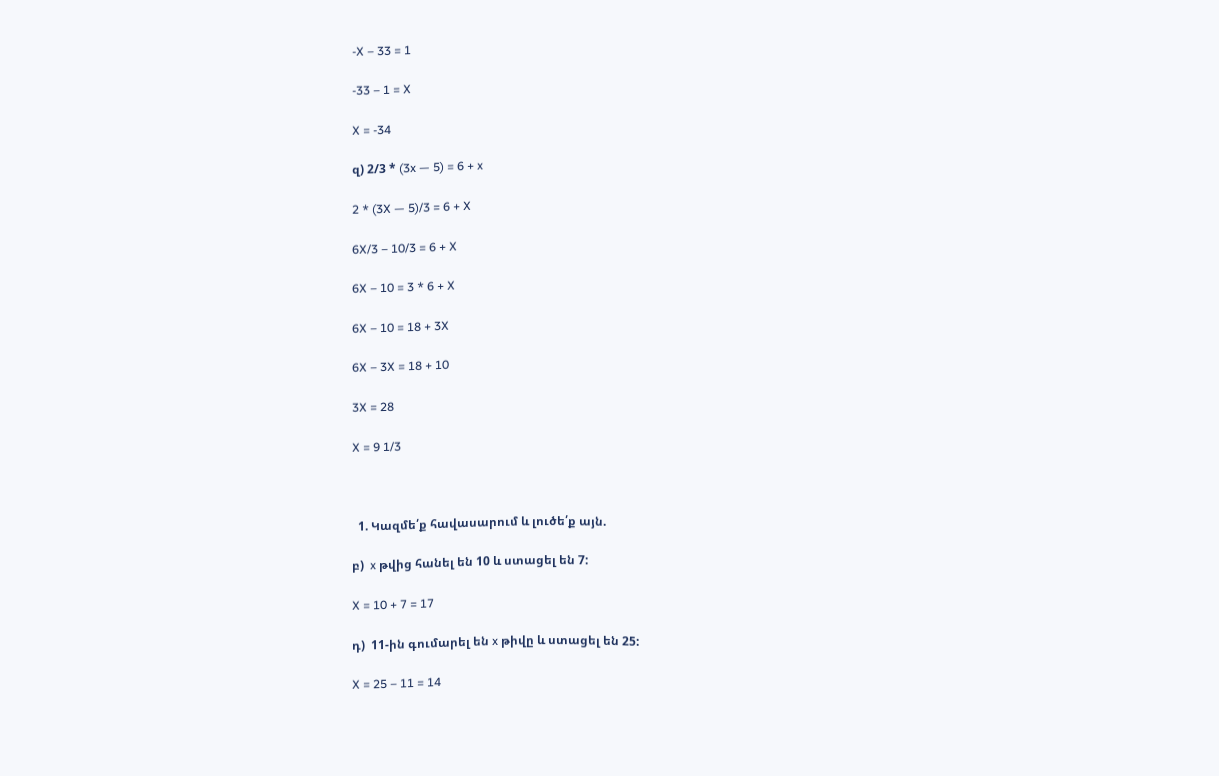-X – 33 = 1

-33 – 1 = X

X = -34

զ) 2/3 * (3x — 5) = 6 + x

2 * (3X — 5)/3 = 6 + X

6X/3 – 10/3 = 6 + X

6X – 10 = 3 * 6 + X

6X – 10 = 18 + 3X

6X – 3X = 18 + 10

3X = 28

X = 9 1/3



  1. Կազմե՛ք հավասարում և լուծե՛ք այն.

բ)  x թվից հանել են 10 և ստացել են 7:

X = 10 + 7 = 17

դ)  11-ին գումարել են x թիվը և ստացել են 25:

X = 25 – 11 = 14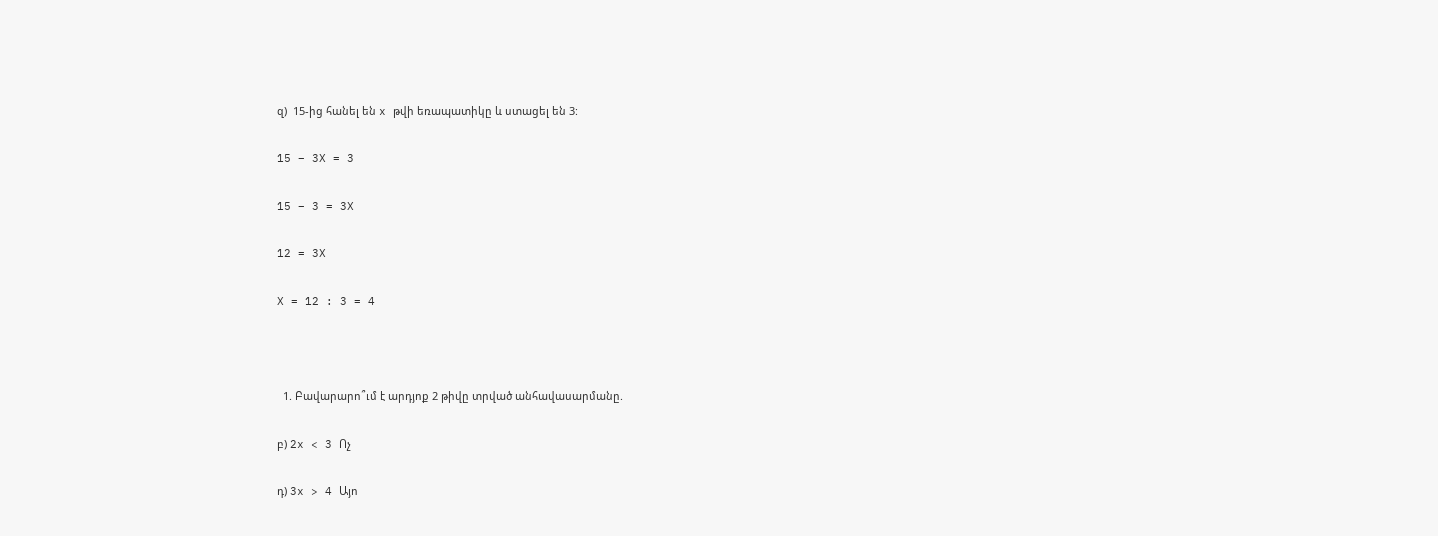զ)  15-ից հանել են x թվի եռապատիկը և ստացել են 3:

15 – 3X = 3

15 – 3 = 3X

12 = 3X

X = 12 : 3 = 4



  1. Բավարարո՞ւմ է արդյոք 2 թիվը տրված անհավասարմանը.

բ) 2x < 3 Ոչ

դ) 3x > 4 Այո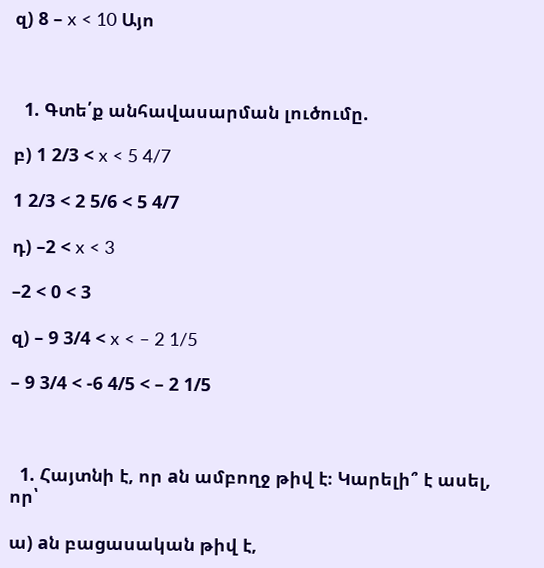զ) 8 – x < 10 Այո



  1. Գտե՛ք անհավասարման լուծումը.

բ) 1 2/3 < x < 5 4/7

1 2/3 < 2 5/6 < 5 4/7

դ) –2 < x < 3

–2 < 0 < 3

զ) – 9 3/4 < x < – 2 1/5

– 9 3/4 < -6 4/5 < – 2 1/5



  1. Հայտնի է, որ aն ամբողջ թիվ է։ Կարելի՞ է ասել, որ՝

ա) aն բացասական թիվ է,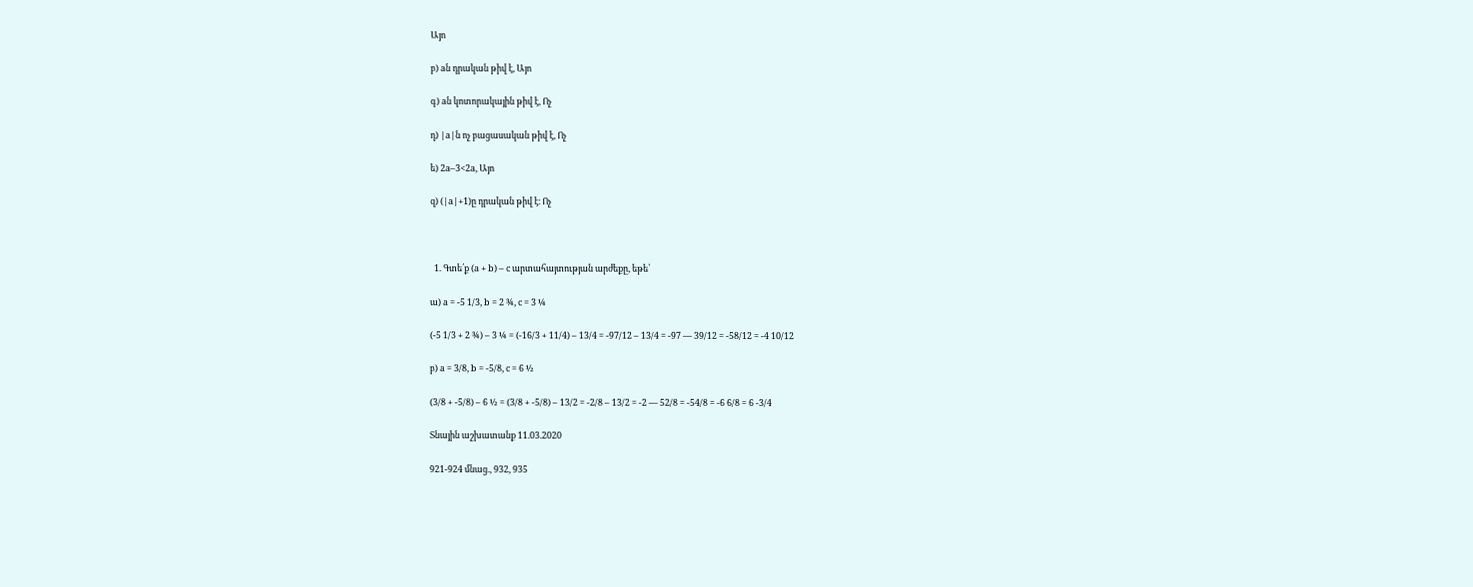Այո

բ) aն դրական թիվ է, Այո

գ) aն կոտորակային թիվ է, Ոչ

դ) |a|ն ոչ բացասական թիվ է, Ոչ

ե) 2a–3<2a, Այո

զ) (|a|+1)ը դրական թիվ է։ Ոչ



  1. Գտե՛ք (a + b) – c արտահայտության արժեքը, եթե՝

ա) a = -5 1/3, b = 2 ¾, c = 3 ¼

(-5 1/3 + 2 ¾) – 3 ¼ = (-16/3 + 11/4) – 13/4 = -97/12 – 13/4 = -97 — 39/12 = -58/12 = -4 10/12

բ) a = 3/8, b = -5/8, c = 6 ½

(3/8 + -5/8) – 6 ½ = (3/8 + -5/8) – 13/2 = -2/8 – 13/2 = -2 — 52/8 = -54/8 = -6 6/8 = 6 -3/4

Տնային աշխատանք 11.03.2020

921-924 մնաց., 932, 935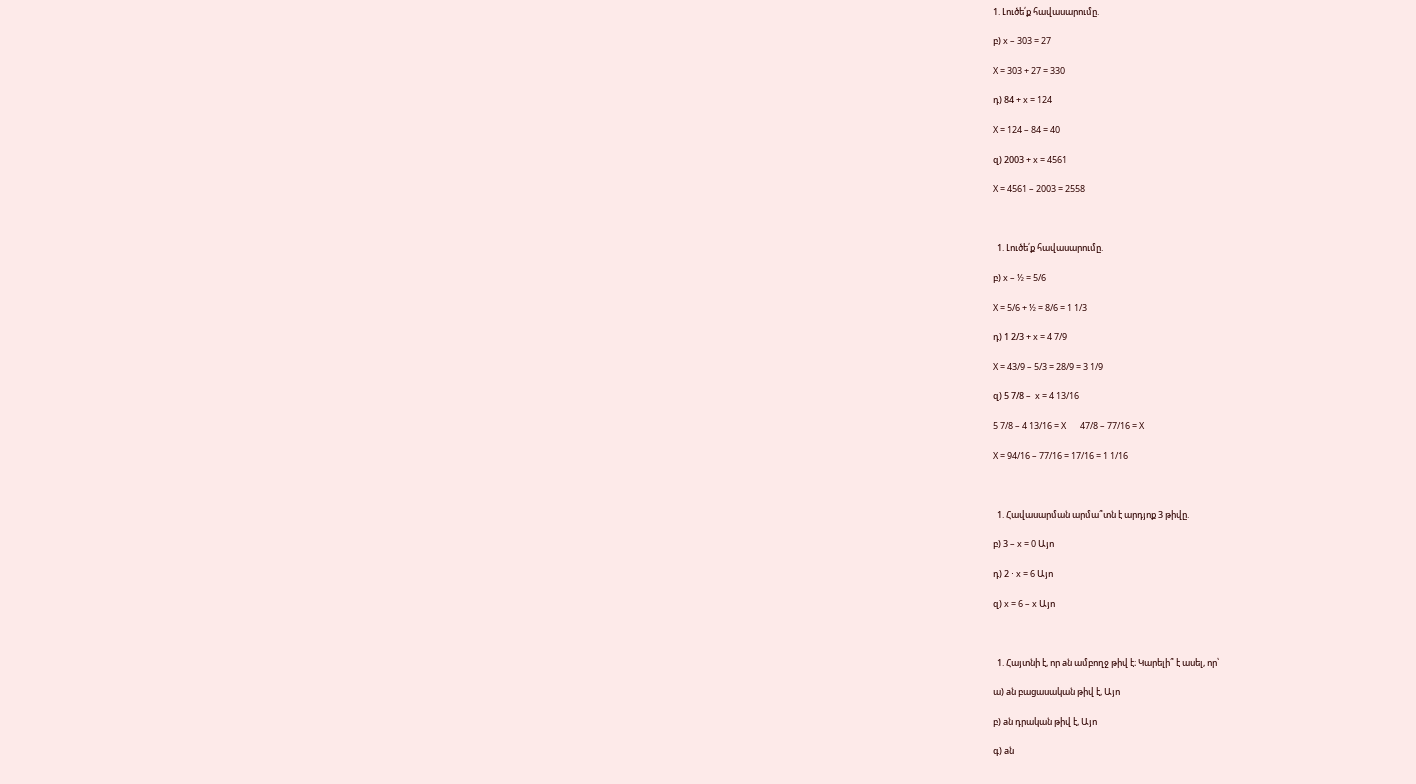1. Լուծե՛ք հավասարումը.

բ) x – 303 = 27

X = 303 + 27 = 330

դ) 84 + x = 124

X = 124 – 84 = 40

զ) 2003 + x = 4561

X = 4561 – 2003 = 2558



  1. Լուծե՛ք հավասարումը.

բ) x – ½ = 5/6

X = 5/6 + ½ = 8/6 = 1 1/3

դ) 1 2/3 + x = 4 7/9

X = 43/9 – 5/3 = 28/9 = 3 1/9

զ) 5 7/8 –  x = 4 13/16

5 7/8 – 4 13/16 = X       47/8 – 77/16 = X

X = 94/16 – 77/16 = 17/16 = 1 1/16



  1. Հավասարման արմա՞տն է արդյոք 3 թիվը.

բ) 3 – x = 0 Այո

դ) 2 ⋅ x = 6 Այո

զ) x = 6 – x Այո



  1. Հայտնի է, որ aն ամբողջ թիվ է։ Կարելի՞ է ասել, որ՝

ա) aն բացասական թիվ է, Այո

բ) aն դրական թիվ է, Այո

գ) aն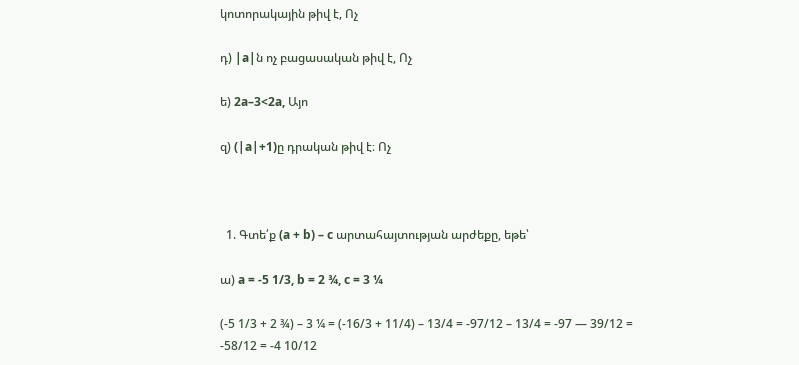կոտորակային թիվ է, Ոչ

դ) |a|ն ոչ բացասական թիվ է, Ոչ

ե) 2a–3<2a, Այո

զ) (|a|+1)ը դրական թիվ է։ Ոչ



  1. Գտե՛ք (a + b) – c արտահայտության արժեքը, եթե՝

ա) a = -5 1/3, b = 2 ¾, c = 3 ¼

(-5 1/3 + 2 ¾) – 3 ¼ = (-16/3 + 11/4) – 13/4 = -97/12 – 13/4 = -97 — 39/12 = -58/12 = -4 10/12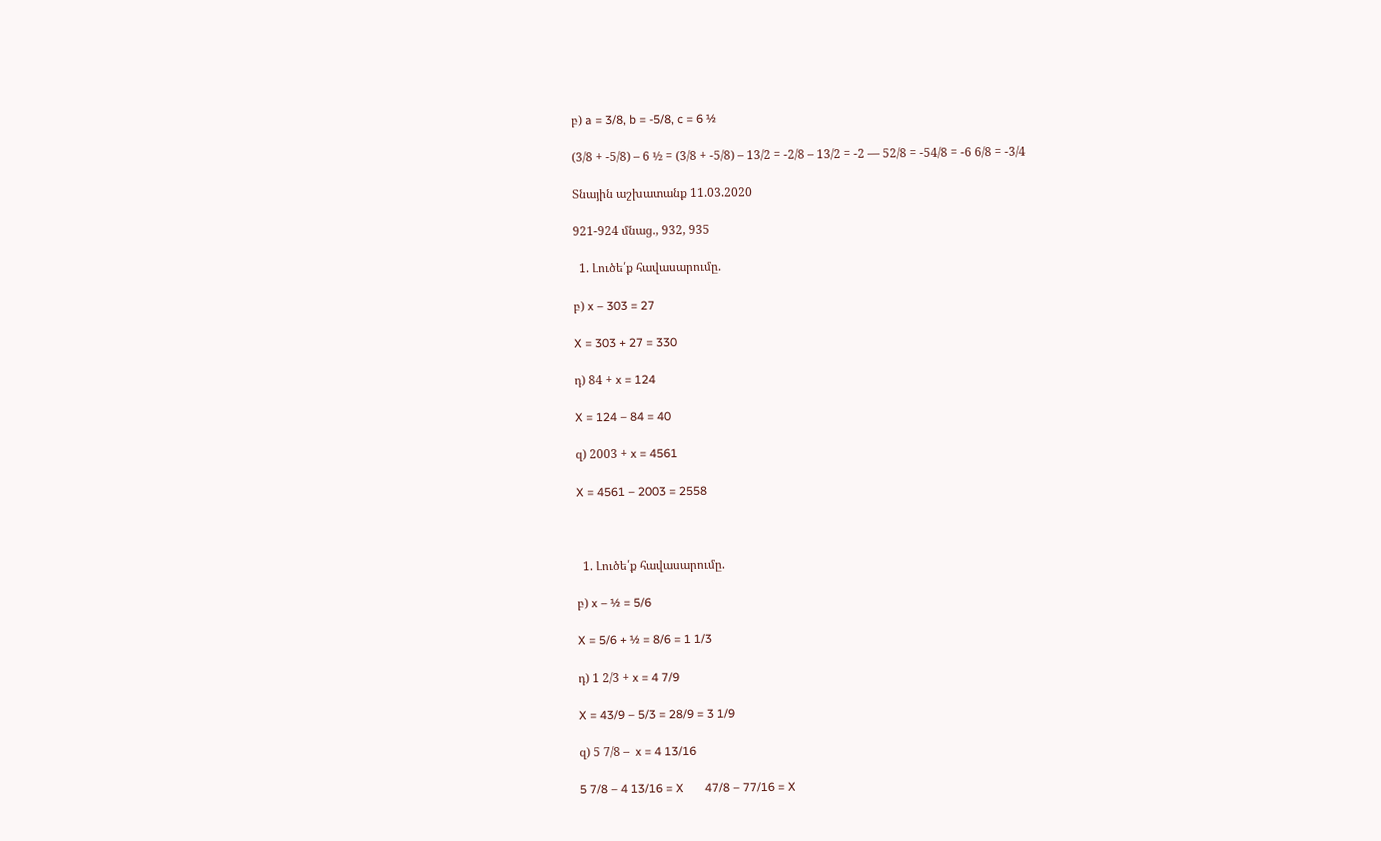բ) a = 3/8, b = -5/8, c = 6 ½

(3/8 + -5/8) – 6 ½ = (3/8 + -5/8) – 13/2 = -2/8 – 13/2 = -2 — 52/8 = -54/8 = -6 6/8 = -3/4

Տնային աշխատանք 11.03.2020

921-924 մնաց., 932, 935

  1. Լուծե՛ք հավասարումը.

բ) x – 303 = 27

X = 303 + 27 = 330

դ) 84 + x = 124

X = 124 – 84 = 40

զ) 2003 + x = 4561

X = 4561 – 2003 = 2558



  1. Լուծե՛ք հավասարումը.

բ) x – ½ = 5/6

X = 5/6 + ½ = 8/6 = 1 1/3

դ) 1 2/3 + x = 4 7/9

X = 43/9 – 5/3 = 28/9 = 3 1/9

զ) 5 7/8 –  x = 4 13/16

5 7/8 – 4 13/16 = X       47/8 – 77/16 = X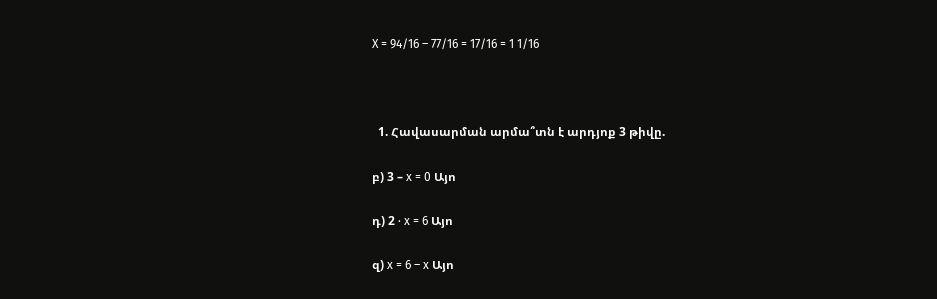X = 94/16 – 77/16 = 17/16 = 1 1/16



  1. Հավասարման արմա՞տն է արդյոք 3 թիվը.

բ) 3 – x = 0 Այո

դ) 2 ⋅ x = 6 Այո

զ) x = 6 – x Այո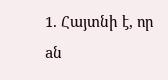1. Հայտնի է, որ aն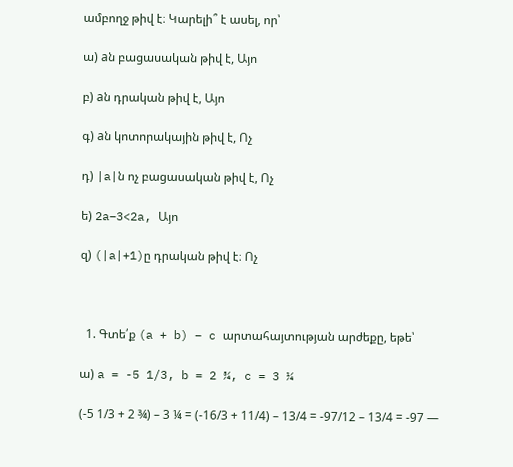ամբողջ թիվ է։ Կարելի՞ է ասել, որ՝

ա) aն բացասական թիվ է, Այո

բ) aն դրական թիվ է, Այո

գ) aն կոտորակային թիվ է, Ոչ

դ) |a|ն ոչ բացասական թիվ է, Ոչ

ե) 2a–3<2a, Այո

զ) (|a|+1)ը դրական թիվ է։ Ոչ



  1. Գտե՛ք (a + b) – c արտահայտության արժեքը, եթե՝

ա) a = -5 1/3, b = 2 ¾, c = 3 ¼

(-5 1/3 + 2 ¾) – 3 ¼ = (-16/3 + 11/4) – 13/4 = -97/12 – 13/4 = -97 —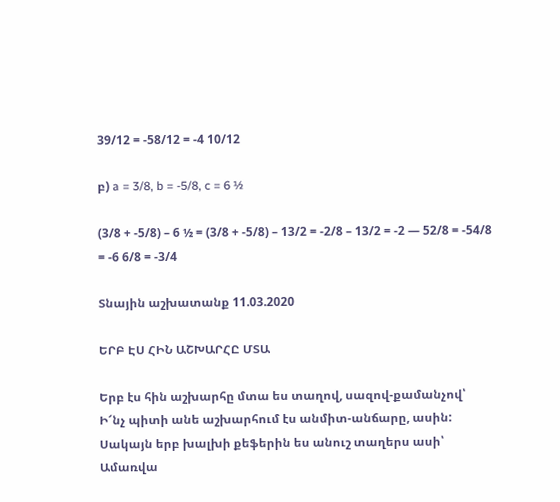39/12 = -58/12 = -4 10/12

բ) a = 3/8, b = -5/8, c = 6 ½

(3/8 + -5/8) – 6 ½ = (3/8 + -5/8) – 13/2 = -2/8 – 13/2 = -2 — 52/8 = -54/8 = -6 6/8 = -3/4

Տնային աշխատանք 11.03.2020

ԵՐԲ ԷՍ ՀԻՆ ԱՇԽԱՐՀԸ ՄՏԱ

Երբ էս հին աշխարհը մտա ես տաղով, սազով-քամանչով՝
Ի՜նչ պիտի անե աշխարհում էս անմիտ-անճարը, ասին:
Սակայն երբ խալխի քեֆերին ես անուշ տաղերս ասի՝
Ամառվա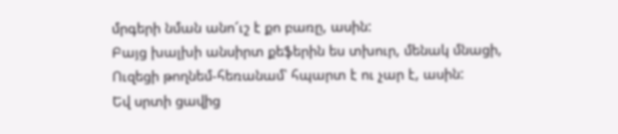մրգերի նման անո՜ւշ է քո բառը, ասին:
Բայց խալխի անսիրտ քեֆերին ես տխուր, մենակ մնացի,
Ուզեցի թողնեմ-հեռանամ՝ հպարտ է ու չար է, ասին:
Եվ սրտի ցավից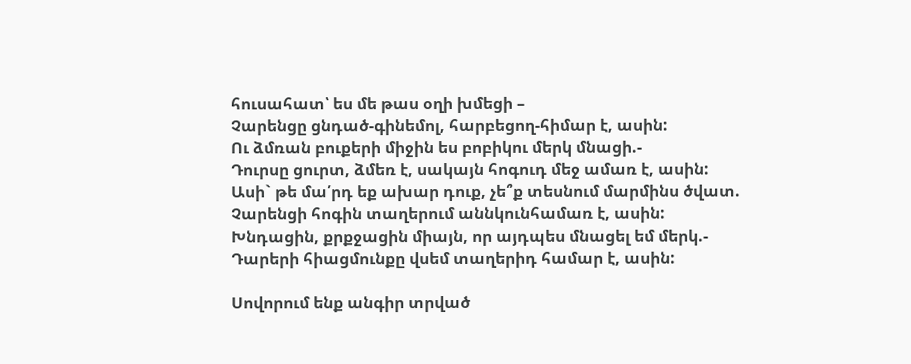հուսահատ՝ ես մե թաս օղի խմեցի –
Չարենցը ցնդած-գինեմոլ, հարբեցող-հիմար է, ասին:
Ու ձմռան բուքերի միջին ես բոբիկու մերկ մնացի.-
Դուրսը ցուրտ, ձմեռ է, սակայն հոգուդ մեջ ամառ է, ասին:
Ասի` թե մա՛րդ եք ախար դուք, չե՞ք տեսնում մարմինս ծվատ.
Չարենցի հոգին տաղերում աննկունհամառ է, ասին:
Խնդացին, քրքջացին միայն, որ այդպես մնացել եմ մերկ.-
Դարերի հիացմունքը վսեմ տաղերիդ համար է, ասին:

Սովորում ենք անգիր տրված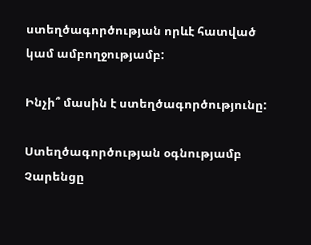ստեղծագործության որևէ հատված կամ ամբողջությամբ:

Ինչի՞ մասին է ստեղծագործությունը:

Ստեղծագործության օգնությամբ Չարենցը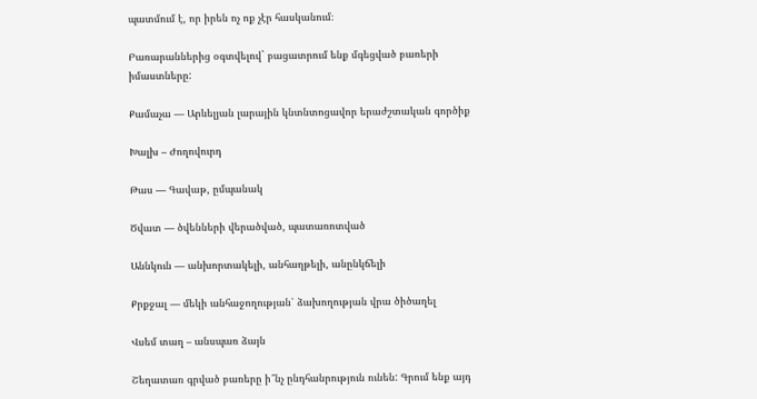պատմում է, որ իրեն ոչ ոք չէր հասկանում։

Բառարաններից օգտվելով` բացատրում ենք մգեցված բառերի իմաստները:

Քամաչա — Արևելյան լարային կնտնտոցավոր երաժշտական գործիք

Խալխ – Ժողովուրդ

Թաս — Գավաթ, ըմպանակ

Ծվատ — ծվենների վերածված, պատառոտված

Աննկուն — անխորտակելի, անհաղթելի, անընկճելի

Քրքջալ — մեկի անհաջողության՝ ձախողության վրա ծիծաղել

Վսեմ տաղ – անսպառ ձայն

Շեղատառ գրված բառերը ի՞նչ ընդհանրություն ունեն: Գրում ենք այդ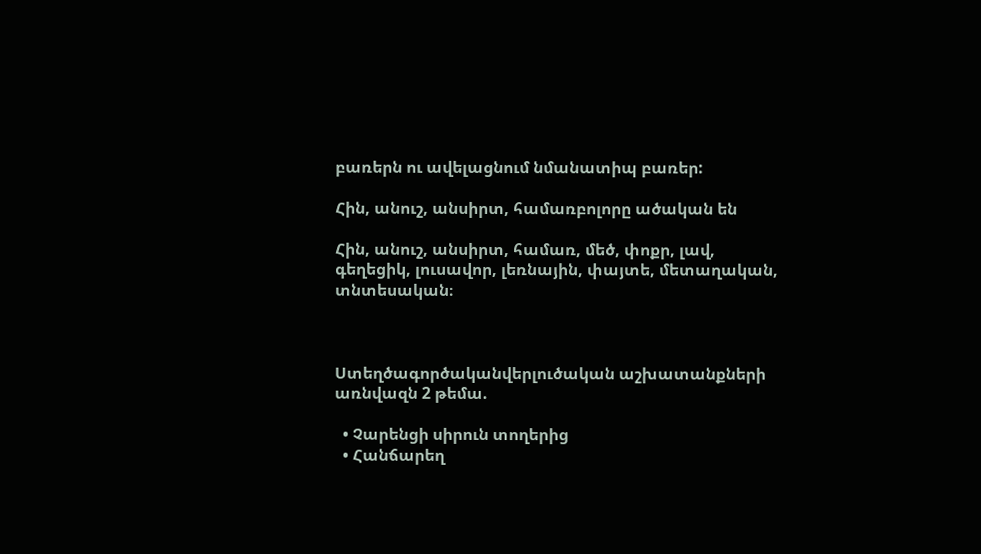բառերն ու ավելացնում նմանատիպ բառեր:

Հին, անուշ, անսիրտ, համառբոլորը ածական են

Հին, անուշ, անսիրտ, համառ, մեծ, փոքր, լավ, գեղեցիկ, լուսավոր, լեռնային, փայտե, մետաղական, տնտեսական։



Ստեղծագործականվերլուծական աշխատանքների առնվազն 2 թեմա.

  • Չարենցի սիրուն տողերից
  • Հանճարեղ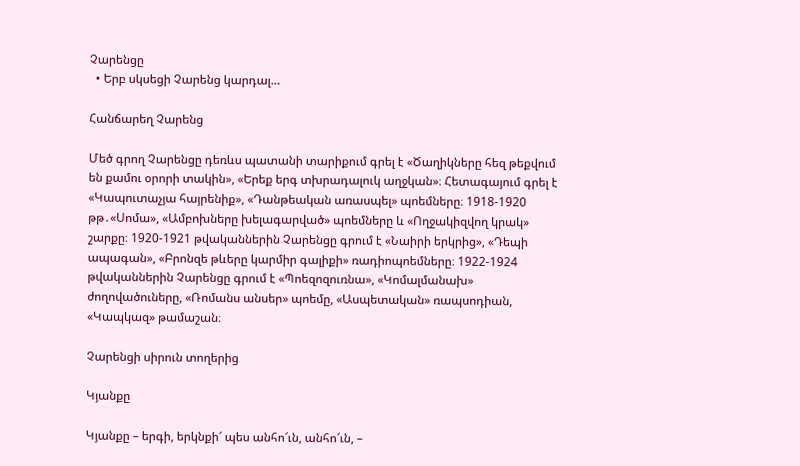Չարենցը
  • Երբ սկսեցի Չարենց կարդալ…

Հանճարեղ Չարենց

Մեծ գրող Չարենցը դեռևս պատանի տարիքում գրել է «Ծաղիկները հեզ թեքվում են քամու օրորի տակին», «Երեք երգ տխրադալուկ աղջկան»։ Հետագայում գրել է «Կապուտաչյա հայրենիք», «Դանթեական առասպել» պոեմները։ 1918-1920 թթ․«Սոմա», «Ամբոխները խելագարված» պոեմները և «Ողջակիզվող կրակ» շարքը։ 1920-1921 թվականներին Չարենցը գրում է «Նաիրի երկրից», «Դեպի ապագան», «Բրոնզե թևերը կարմիր գալիքի» ռադիոպոեմները։ 1922-1924 թվականներին Չարենցը գրում է «Պոեզոզուռնա», «Կոմալմանախ» ժողովածուները, «Ռոմանս անսեր» պոեմը, «Ասպետական» ռապսոդիան, «Կապկազ» թամաշան։

Չարենցի սիրուն տողերից

Կյանքը

Կյանքը – երգի, երկնքի՜ պես անհո՜ւն, անհո՜ւն, –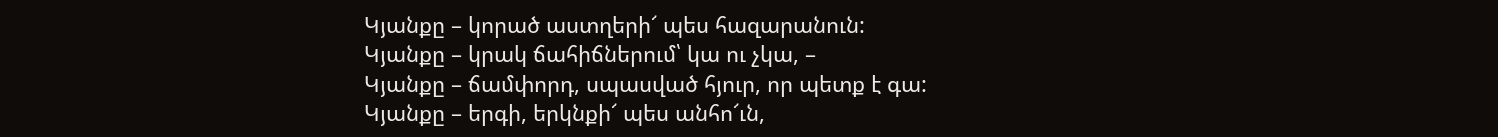Կյանքը – կորած աստղերի՜ պես հազարանուն:
Կյանքը – կրակ ճահիճներում՝ կա ու չկա, –
Կյանքը – ճամփորդ, սպասված հյուր, որ պետք է գա:
Կյանքը – երգի, երկնքի՜ պես անհո՜ւն,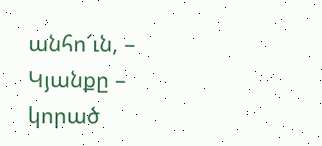անհո՜ւն, –
Կյանքը – կորած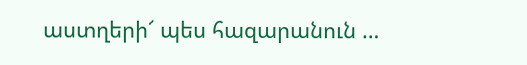աստղերի՜ պես հազարանուն …